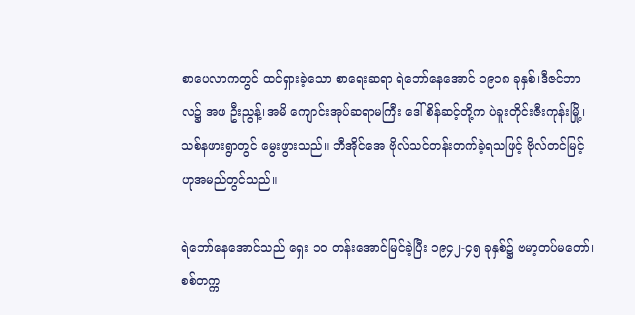စာပေလာကတွင် ထင်ရှားခဲ့သော စာရေးဆရာ ရဲဘော်နေအောင် ၁၉၁၈ ခုနှစ်၊ဒီဇင်ဘာလ၌ အဖ ဦးညွန့်၊အမိ ကျောင်းအုပ်ဆရာမကြီး ဒေါ်စိန်ဆင့်တို့က ပဲခူးတိုင်းဇီးကုန်းမြို့၊သစ်နဖားရွာတွင် မွေးဖွားသည်။ ဘီအိုင်အေ ဗိုလ်သင်တန်းတက်ခဲ့ရသဖြင့် ဗိုလ်တင်မြင့်ဟုအမည်တွင်သည်။

ရဲဘော်နေအောင်သည် ရှေး ၁၀ တန်းအောင်မြင်ခဲ့ပြီး ၁၉၄၂-၄၅ ခုနှစ်၌ ဗမာ့တပ်မတော်၊စစ်တက္က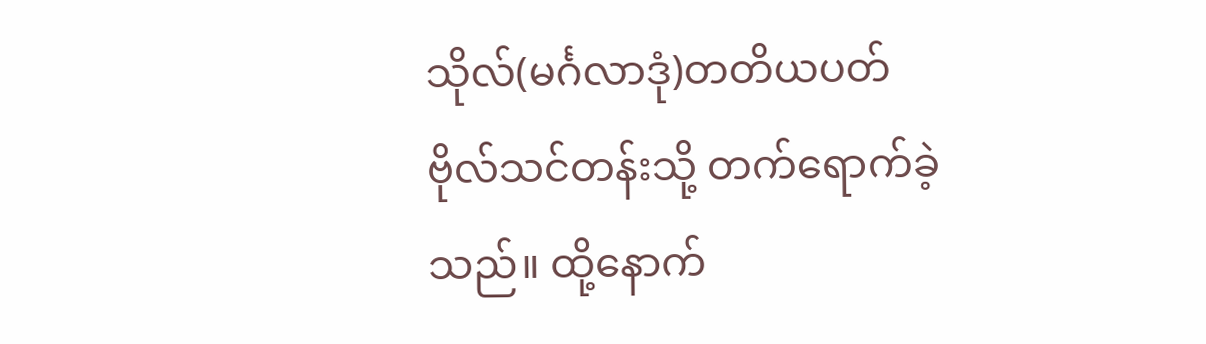သိုလ်(မင်္ဂလာဒုံ)တတိယပတ် ဗိုလ်သင်တန်းသို့ တက်ရောက်ခဲ့သည်။ ထို့နောက်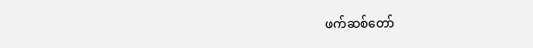ဖက်ဆစ်တော်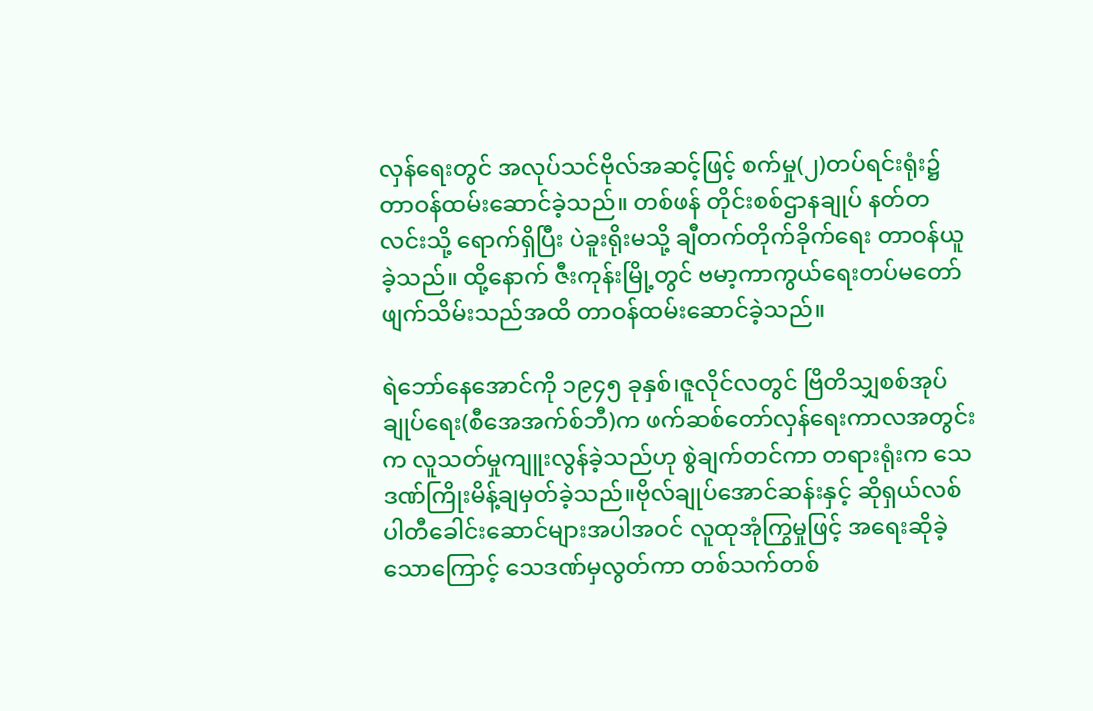လှန်ရေးတွင် အလုပ်သင်ဗိုလ်အဆင့်ဖြင့် စက်မှု(၂)တပ်ရင်းရုံး၌ တာဝန်ထမ်းဆောင်ခဲ့သည်။ တစ်ဖန် တိုင်းစစ်ဌာနချုပ် နတ်တလင်းသို့ ရောက်ရှိပြီး ပဲခူးရိုးမသို့ ချီတက်တိုက်ခိုက်ရေး တာဝန်ယူခဲ့သည်။ ထို့နောက် ဇီးကုန်းမြို့တွင် ဗမာ့ကာကွယ်ရေးတပ်မတော် ဖျက်သိမ်းသည်အထိ တာဝန်ထမ်းဆောင်ခဲ့သည်။

ရဲဘော်နေအောင်ကို ၁၉၄၅ ခုနှစ်၊ဇူလိုင်လတွင် ဗြိတိသျှစစ်အုပ်ချုပ်ရေး(စီအေအက်စ်ဘီ)က ဖက်ဆစ်တော်လှန်ရေးကာလအတွင်းက လူသတ်မှုကျူးလွန်ခဲ့သည်ဟု စွဲချက်တင်ကာ တရားရုံးက သေဒဏ်ကြိုးမိန့်ချမှတ်ခဲ့သည်။ဗိုလ်ချုပ်အောင်ဆန်းနှင့် ဆိုရှယ်လစ်ပါတီခေါင်းဆောင်များအပါအဝင် လူထုအုံကြွမှုဖြင့် အရေးဆိုခဲ့သောကြောင့် သေဒဏ်မှလွတ်ကာ တစ်သက်တစ်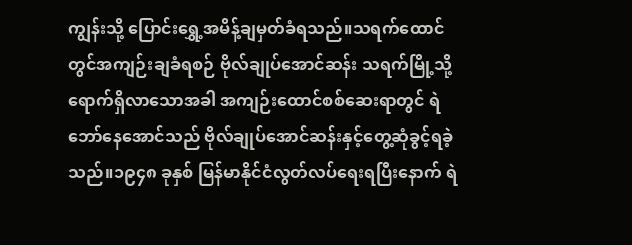ကျွန်းသို့ ပြောင်းရွှေ့အမိန့်ချမှတ်ခံရသည်။သရက်ထောင်တွင်အကျဉ်းချခံရစဉ် ဗိုလ်ချုပ်အောင်ဆန်း သရက်မြို့သို့ရောက်ရှိလာသောအခါ အကျဉ်းထောင်စစ်ဆေးရာတွင် ရဲဘော်နေအောင်သည် ဗိုလ်ချုပ်အောင်ဆန်းနှင့်တွေ့ဆုံခွင့်ရခဲ့သည်။၁၉၄၈ ခုနှစ် မြန်မာနိုင်ငံလွတ်လပ်ရေးရပြီးနောက် ရဲ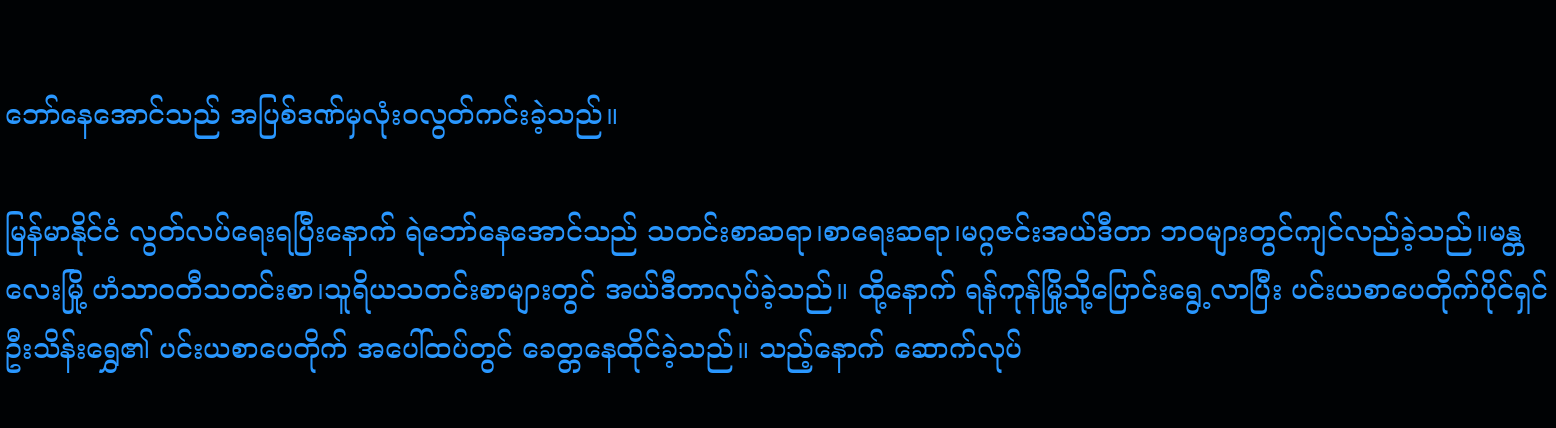ဘော်နေအောင်သည် အပြစ်ဒဏ်မှလုံးဝလွတ်ကင်းခဲ့သည်။

မြန်မာနိုင်ငံ လွတ်လပ်ရေးရပြီးနောက် ရဲဘော်နေအောင်သည် သတင်းစာဆရာ၊စာရေးဆရာ၊မဂ္ဂဇင်းအယ်ဒီတာ ဘဝများတွင်ကျင်လည်ခဲ့သည်။မန္တလေးမြို့ ဟံသာဝတီသတင်းစာ၊သူရိယသတင်းစာများတွင် အယ်ဒီတာလုပ်ခဲ့သည်။ ထို့နောက် ရန်ကုန်မြို့သို့ပြောင်းရွေ့လာပြီး ပင်းယစာပေတိုက်ပိုင်ရှင် ဦးသိန်းရွှေ၏ ပင်းယစာပေတိုက် အပေါ်ထပ်တွင် ခေတ္တနေထိုင်ခဲ့သည်။ သည့်နောက် ဆောက်လုပ်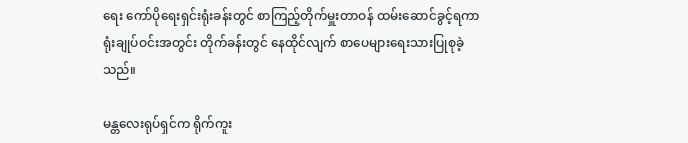ရေး ကော်ပိုရေးရှင်းရုံးခန်းတွင် စာကြည့်တိုက်မှူးတာဝန် ထမ်းဆောင်ခွင့်ရကာ ရုံးချုပ်ဝင်းအတွင်း တိုက်ခန်းတွင် နေထိုင်လျက် စာပေများရေးသားပြုစုခဲ့သည်။

မန္တလေးရုပ်ရှင်က ရိုက်ကူး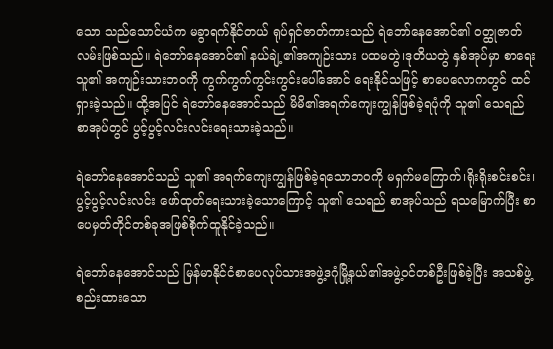သော သည်သောင်ယံက မခွာရက်နိုင်တယ် ရုပ်ရှင်ဇာတ်ကားသည် ရဲဘော်နေအောင်၏ ဝတ္ထုဇာတ်လမ်းဖြစ်သည်။ ရဲဘော်နေအောင်၏ နယ်ချဲ့၏အကျဉ်းသား ပထမတွဲ၊ဒုတိယတွဲ နှစ်အုပ်မှာ စာရေးသူ၏ အကျဉ်းသားဘဝကို ကွက်ကွက်ကွင်းကွင်းပေါ်အောင် ရေးနိုင်သဖြင့် စာပေလောကတွင် ထင်ရှားခဲ့သည်။ ထို့အပြင် ရဲဘော်နေအောင်သည် မိမိ၏အရက်ကျေးကျွန်ဖြစ်ခဲ့ရပုံကို သူ၏ သေရည် စာအုပ်တွင် ပွင့်ပွင့်လင်းလင်းရေးသားခဲ့သည်။

ရဲဘော်နေအောင်သည် သူ၏ အရက်ကျေးကျွန်ဖြစ်ခဲ့ရသောဘဝကို မရှက်မကြောက်၊ရိုးရိုးစင်းစင်း၊ပွင့်ပွင့်လင်းလင်း ဖော်ထုတ်ရေးသားခဲ့သောကြောင့် သူ၏ သေရည် စာအုပ်သည် ရသမြောက်ပြီး စာပေမှတ်တိုင်တစ်ခုအဖြစ်စိုက်ထူနိုင်ခဲ့သည်။

ရဲဘော်နေအောင်သည် မြန်မာနိုင်ငံစာပေလုပ်သားအဖွဲ့ဒဂုံမြို့နယ်၏အဖွဲ့ဝင်တစ်ဦးဖြစ်ခဲ့ပြီး အသစ်ဖွဲ့စည်းထားသော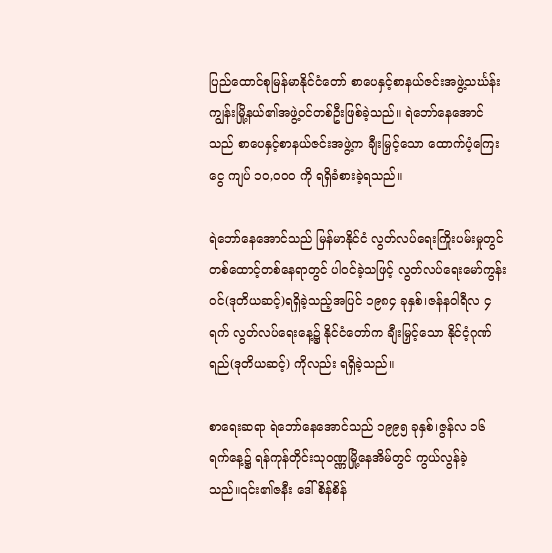ပြည်ထောင်စုမြန်မာနိုင်ငံတော် စာပေနှင့်စာနယ်ဇင်းအဖွဲ့သင်္ဃန်းကျွန်းမြို့နယ်၏အဖွဲ့ဝင်တစ်ဦးဖြစ်ခဲ့သည်။ ရဲဘော်နေအောင်သည် စာပေနှင့်စာနယ်ဇင်းအဖွဲ့က ချီးမြှင့်သော ထောက်ပံ့ကြေးငွေ ကျပ် ၁၀,၀၀၀ ကို ရရှိခံစားခဲ့ရသည်။

ရဲဘော်နေအောင်သည် မြန်မာနိုင်ငံ လွတ်လပ်ရေးကြိုးပမ်းမှုတွင် တစ်ထောင့်တစ်နေရာတွင် ပါဝင်ခဲ့သဖြင့် လွတ်လပ်ရေးမော်ကွန်းဝင်(ဒုတိယဆင့်)ရရှိခဲ့သည့်အပြင် ၁၉၈၄ ခုနှစ်၊ဇန်နဝါရီလ ၄ ရက် လွတ်လပ်ရေးနေ့၌ နိုင်ငံတော်က ချီးမြှင့်သော နိုင်ငံ့ဂုဏ်ရည်(ဒုတိယဆင့်) ကိုလည်း ရရှိခဲ့သည်။

စာရေးဆရာ ရဲဘော်နေအောင်သည် ၁၉၉၅ ခုနှစ်၊ဇွန်လ ၁၆ ရက်နေ့၌ ရန်ကုန်တိုင်းသုဝဏ္ဏမြို့နေအိမ်တွင် ကွယ်လွန်ခဲ့သည်။၎င်း၏ဇနီး ဒေါ်စိန်စိန်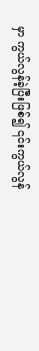မှာ ကွယ်လွန်ခဲ့ပြီးဖြစ်၍ ၎င်းကွယ်လွန်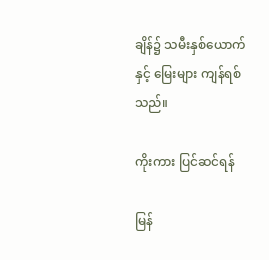ချိန်၌ သမီးနှစ်ယောက်နှင့် မြေးများ ကျန်ရစ်သည်။

ကိုးကား ပြင်ဆင်ရန်

မြန်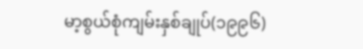မာ့စွယ်စုံကျမ်းနှစ်ချုပ်(၁၉၉၆)